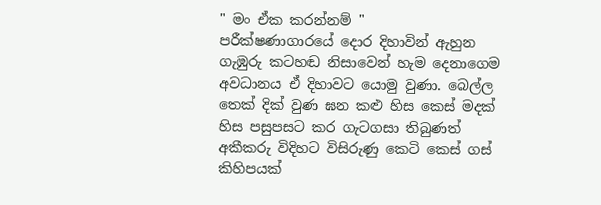" මං ඒක කරන්නම් "
පරීක්ෂණාගාරයේ දොර දිහාවින් ඇහුන ගැඹුරු කටහඬ නිසාවෙන් හැම දෙනාගෙම අවධානය ඒ දිහාවට යොමු වුණා. බෙල්ල තෙක් දික් වුණ ඝන කළු හිස කෙස් මදක් හිස පසුපසට කර ගැටගසා තිබුණත් අකීකරු විදිහට විසිරුණු කෙටි කෙස් ගස් කිහිපයක්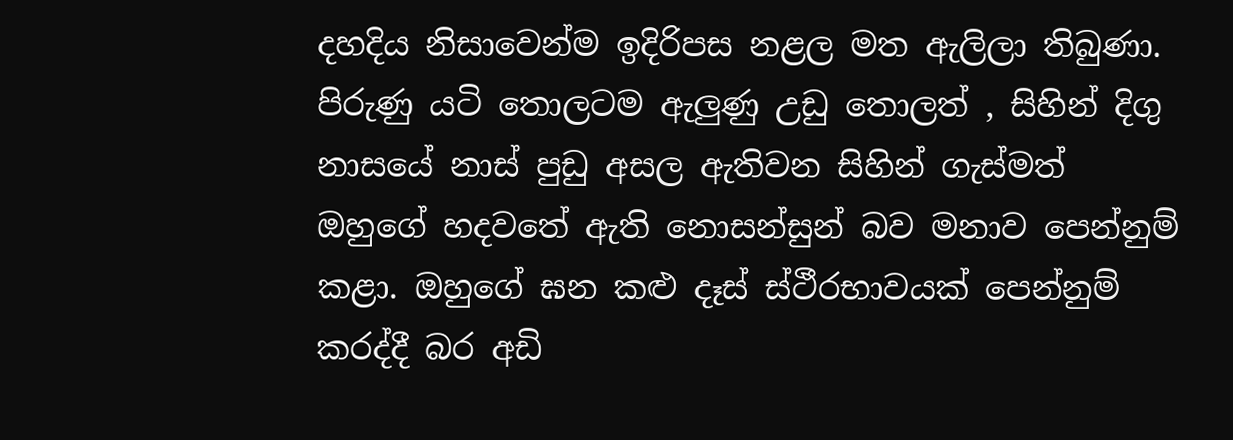දහදිය නිසාවෙන්ම ඉදිරිපස නළල මත ඇලිලා තිබුණා. පිරුණු යටි තොලටම ඇලුණු උඩු තොලත් , සිහින් දිගු නාසයේ නාස් පුඩු අසල ඇතිවන සිහින් ගැස්මත් ඔහුගේ හදවතේ ඇති නොසන්සුන් බව මනාව පෙන්නුම් කළා. ඔහුගේ ඝන කළු දෑස් ස්ථීරභාවයක් පෙන්නුම් කරද්දී බර අඩි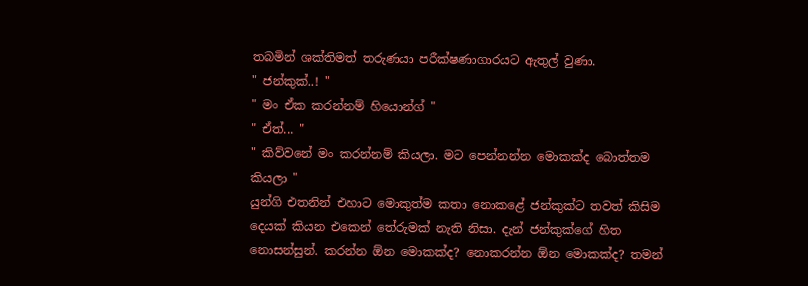තබමින් ශක්තිමත් තරුණයා පරීක්ෂණාගාරයට ඇතුල් වුණා.
" ජන්කුක්..! "
" මං ඒක කරන්නම් හියොන්ග් "
" ඒත්... "
" කිව්වනේ මං කරන්නම් කියලා. මට පෙන්නන්න මොකක්ද බොත්තම කියලා "
යුන්ගි එතනින් එහාට මොකුත්ම කතා නොකළේ ජන්කුක්ට තවත් කිසිම දෙයක් කියන එකෙන් තේරුමක් නැති නිසා. දැන් ජන්කුක්ගේ හිත නොසන්සුන්. කරන්න ඕන මොකක්ද? නොකරන්න ඕන මොකක්ද? තමන්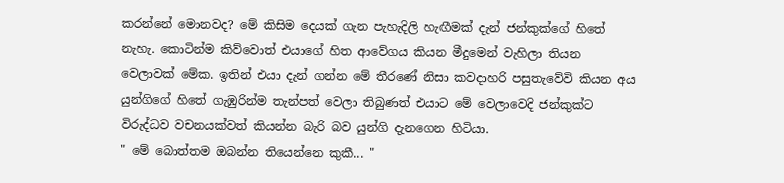කරන්නේ මොනවද? මේ කිසිම දෙයක් ගැන පැහැදිලි හැඟීමක් දැන් ජන්කුක්ගේ හිතේ නැහැ. කොටින්ම කිව්වොත් එයාගේ හිත ආවේගය කියන මීදුමෙන් වැහිලා තියන වෙලාවක් මේක. ඉතින් එයා දැන් ගන්න මේ තීරණේ නිසා කවදාහරි පසුතැවේවි කියන අය යුන්ගිගේ හිතේ ගැඹුරින්ම තැන්පත් වෙලා තිබුණත් එයාට මේ වෙලාවෙදි ජන්කුක්ට විරුද්ධව වචනයක්වත් කියන්න බැරි බව යුන්ගි දැනගෙන හිටියා.
" මේ බොත්තම ඔබන්න තියෙන්නෙ කුකී... "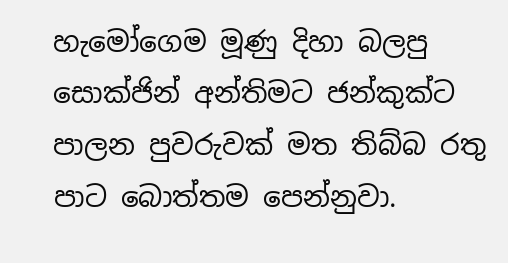හැමෝගෙම මූණු දිහා බලපු සොක්ජින් අන්තිමට ජන්කුක්ට පාලන පුවරුවක් මත තිබ්බ රතු පාට බොත්තම පෙන්නුවා.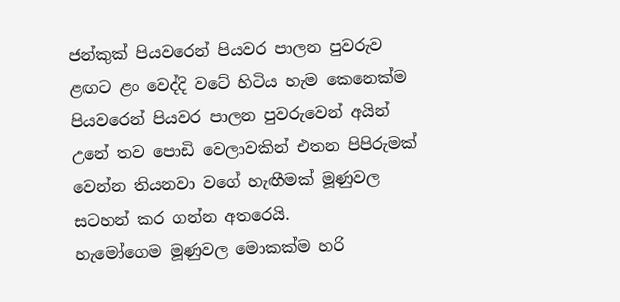ජන්කුක් පියවරෙන් පියවර පාලන පුවරුව ළඟට ළං වෙද්දි වටේ හිටිය හැම කෙනෙක්ම පියවරෙන් පියවර පාලන පුවරුවෙන් අයින් උනේ තව පොඩි වෙලාවකින් එතන පිපිරුමක් වෙන්න තියනවා වගේ හැඟීමක් මූණුවල සටහන් කර ගන්න අතරෙයි.
හැමෝගෙම මූණුවල මොකක්ම හරි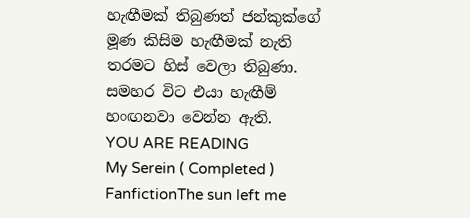හැඟීමක් තිබුණත් ජන්කුක්ගේ මූණ කිසිම හැඟීමක් නැති තරමට හිස් වෙලා තිබුණා. සමහර විට එයා හැඟීම් හංඟනවා වෙන්න ඇති.
YOU ARE READING
My Serein ( Completed )
FanfictionThe sun left me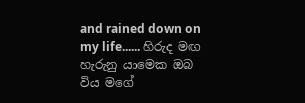and rained down on my life...... හිරුද මඟ හැරුනු යාමෙක ඔබ විය මගේ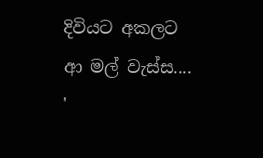දිවියට අකලට ආ මල් වැස්ස.... '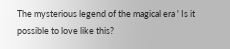The mysterious legend of the magical era ' Is it possible to love like this?